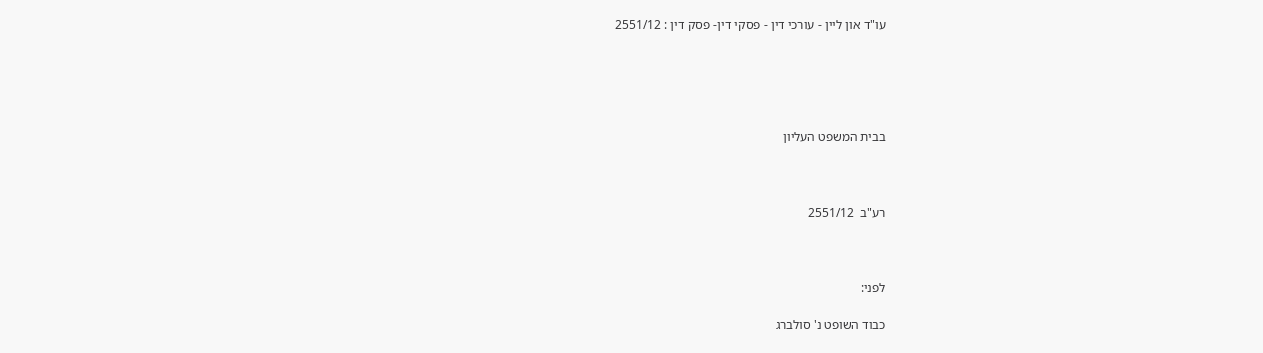עו"ד און ליין - עורכי דין - פסקי דין- פסק דין : 2551/12





בבית המשפט העליון



רע"ב  2551/12



לפני:

כבוד השופט נ' סולברג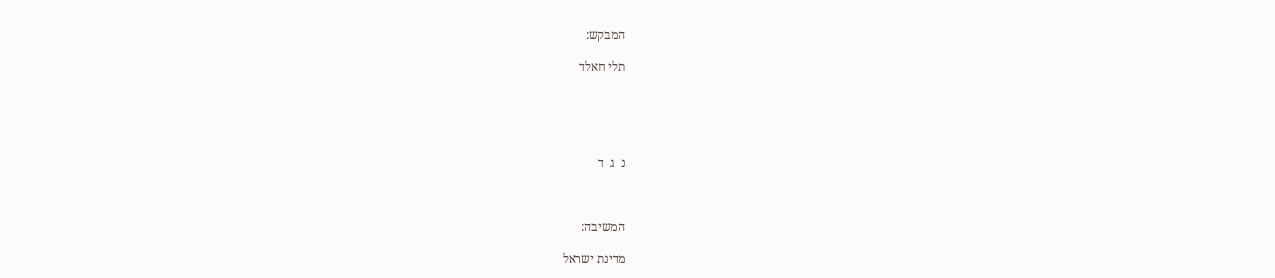המבקש:

תלי חאלד





נ  ג  ד



המשיבה:

מדינת ישראל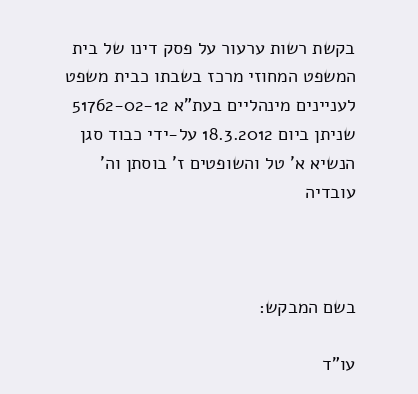בקשת רשות ערעור על פסק דינו של בית המשפט המחוזי מרכז בשבתו כבית משפט לעניינים מינהליים בעת"א 51762-02-12 שניתן ביום 18.3.2012 על-ידי כבוד סגן הנשיא א' טל והשופטים ז' בוסתן וה' עובדיה



בשם המבקש:

עו"ד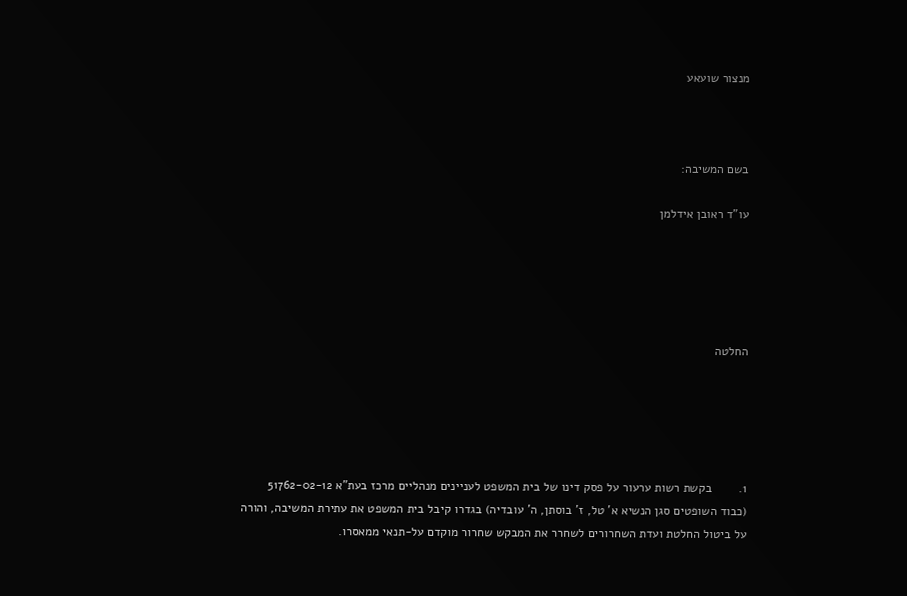מנצור שועאע



בשם המשיבה:

עו"ד ראובן אידלמן





החלטה





1.        בקשת רשות ערעור על פסק דינו של בית המשפט לעניינים מנהליים מרכז בעת"א 51762-02-12 (כבוד השופטים סגן הנשיא א' טל, ז' בוסתן, ה' עובדיה) בגדרו קיבל בית המשפט את עתירת המשיבה, והורה על ביטול החלטת ועדת השחרורים לשחרר את המבקש שחרור מוקדם על-תנאי ממאסרו.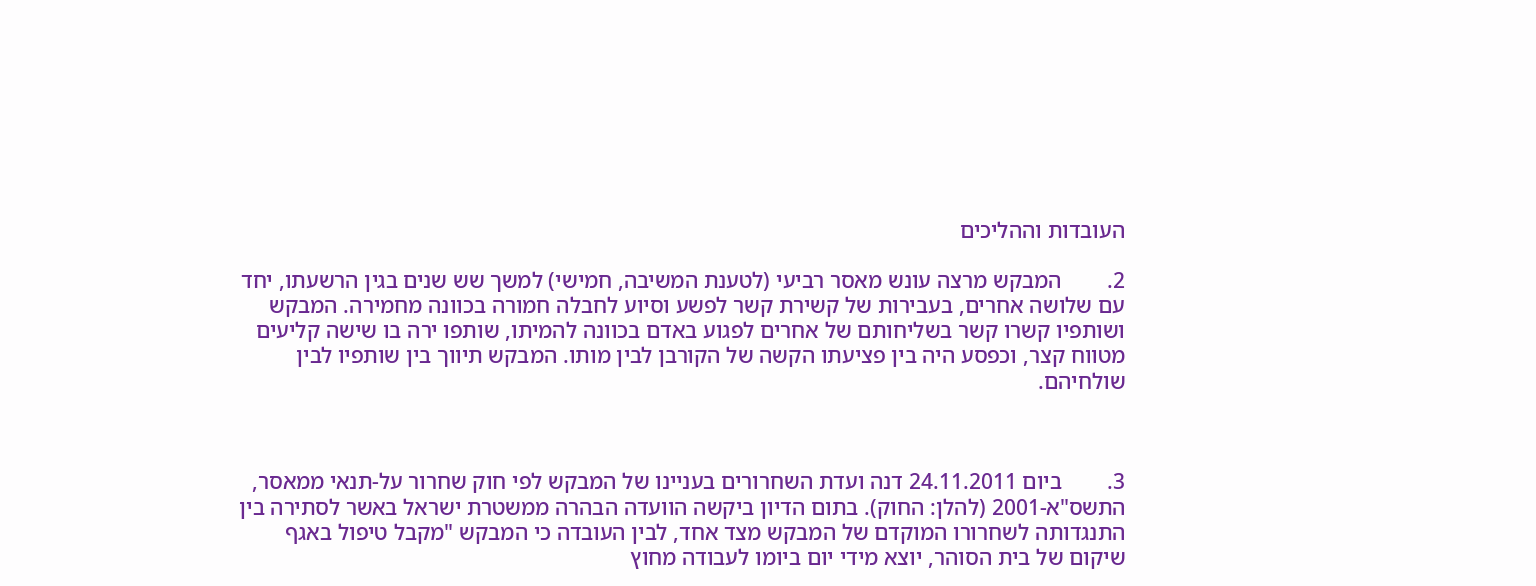העובדות וההליכים

2.        המבקש מרצה עונש מאסר רביעי (לטענת המשיבה, חמישי) למשך שש שנים בגין הרשעתו, יחד עם שלושה אחרים, בעבירות של קשירת קשר לפשע וסיוע לחבלה חמורה בכוונה מחמירה. המבקש ושותפיו קשרו קשר בשליחותם של אחרים לפגוע באדם בכוונה להמיתו, שותפו ירה בו שישה קליעים מטווח קצר, וכפסע היה בין פציעתו הקשה של הקורבן לבין מותו. המבקש תיווך בין שותפיו לבין שולחיהם.



3.        ביום 24.11.2011 דנה ועדת השחרורים בעניינו של המבקש לפי חוק שחרור על-תנאי ממאסר, התשס"א-2001 (להלן: החוק). בתום הדיון ביקשה הוועדה הבהרה ממשטרת ישראל באשר לסתירה בין התנגדותה לשחרורו המוקדם של המבקש מצד אחד, לבין העובדה כי המבקש "מקבל טיפול באגף שיקום של בית הסוהר, יוצא מידי יום ביומו לעבודה מחוץ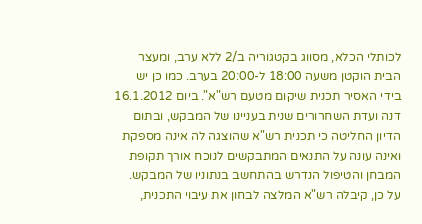לכותלי הכלא, מסווג בקטגוריה ב/2 ללא ערב, ומעצר הבית הוקטן משעה 18:00 ל-20:00 בערב. כמו כן יש בידי האסיר תכנית שיקום מטעם רש"א". ביום 16.1.2012 דנה ועדת השחרורים שנית בעניינו של המבקש, ובתום הדיון החליטה כי תכנית רש"א שהוצגה לה אינה מספקת ואינה עונה על התנאים המתבקשים לנוכח אורך תקופת המבחן והטיפול הנדרש בהתחשב בנתוניו של המבקש. על כן, קיבלה רש"א המלצה לבחון את עיבוי התכנית,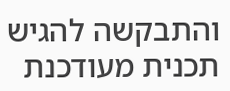והתבקשה להגיש תכנית מעודכנת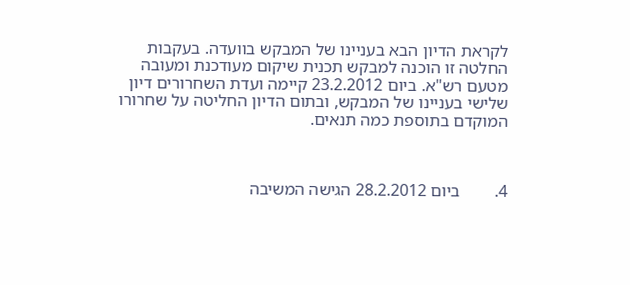לקראת הדיון הבא בעניינו של המבקש בוועדה. בעקבות החלטה זו הוכנה למבקש תכנית שיקום מעודכנת ומעובה מטעם רש"א. ביום 23.2.2012 קיימה ועדת השחרורים דיון שלישי בעניינו של המבקש, ובתום הדיון החליטה על שחרורו המוקדם בתוספת כמה תנאים.



4.        ביום 28.2.2012 הגישה המשיבה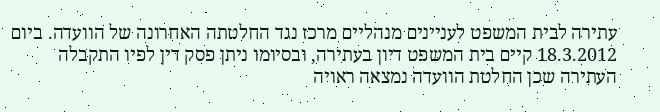עתירה לבית המשפט לעניינים מנהליים מרכז נגד החלטתה האחרונה של הוועדה. ביום 18.3.2012 קיים בית המשפט דיון בעתירה, ובסיומו ניתן פסק דין לפיו התקבלה העתירה שכן החלטת הוועדה נמצאה ראויה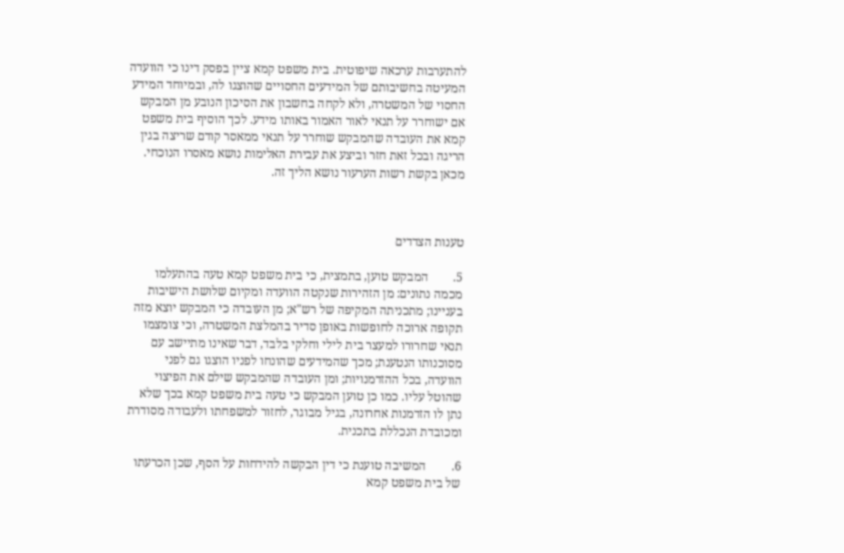להתערבות ערכאה שיפוטית. בית משפט קמא ציין בפסק דינו כי הוועדה המעיטה בחשיבותם של המידעים החסויים שהוצגו לה, ובמיוחד המידע החסוי של המשטרה, ולא לקחה בחשבון את הסיכון הנובע מן המבקש אם ישוחרר על תנאי לאור האמור באותו מידע. לכך הוסיף בית משפט קמא את העובדה שהמבקש שוחרר על תנאי ממאסר קודם שריצה בגין הריגה ובכל זאת חזר וביצע את עבירת האלימות נושא מאסרו הנוכחי. מכאן בקשת רשות הערעור נושא הליך זה.



טענות הצדדים

5.        המבקש טוען, בתמצית, כי בית משפט קמא טעה בהתעלמו מכמה נתונים: מן הזהירות שנקטה הוועדה ומקיום שלושת הישיבות בעניינו; מתכניתה המקיפה של רש"א; מן העובדה כי המבקש יוצא מזה תקופה ארוכה לחופשות באופן סדיר בהמלצת המשטרה, וכי צומצמו תנאי שחרורו למעצר בית לילי וחלקי בלבד, דבר שאינו מתיישב עם מסוכנותו הנטענת; מכך שהמידעים שהונחו לפניו הוצגו גם לפני הוועדה, בכל ההזדמנויות; ומן העובדה שהמבקש שילם את הפיצוי שהוטל עליו. כמו כן טוען המבקש כי טעה בית משפט קמא בכך שלא נתן לו הזדמנות אחרונה, בגיל מבוגר, לחזור למשפחתו ולעבודה מסודרת ומכובדת הנכללת בתכנית.

6.        המשיבה טוענת כי דין הבקשה להידחות על הסף, שכן הכרעתו של בית משפט קמא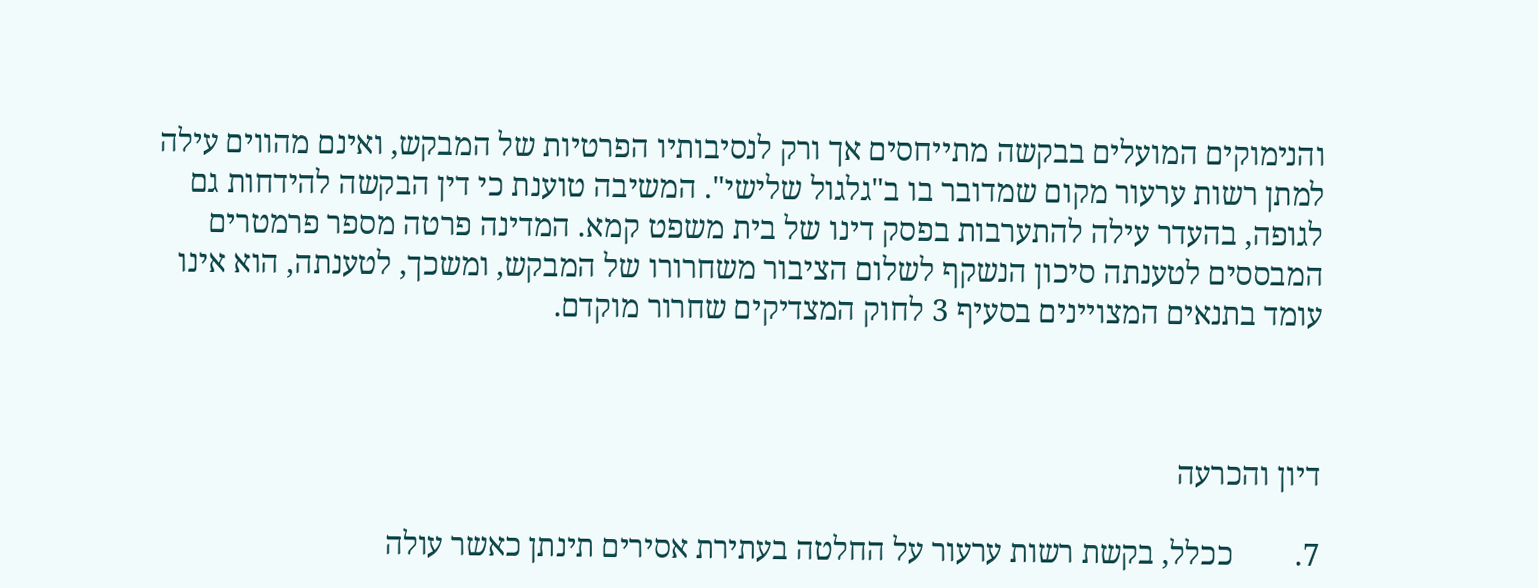והנימוקים המועלים בבקשה מתייחסים אך ורק לנסיבותיו הפרטיות של המבקש, ואינם מהווים עילה למתן רשות ערעור מקום שמדובר בו ב"גלגול שלישי". המשיבה טוענת כי דין הבקשה להידחות גם לגופה, בהעדר עילה להתערבות בפסק דינו של בית משפט קמא. המדינה פרטה מספר פרמטרים המבססים לטענתה סיכון הנשקף לשלום הציבור משחרורו של המבקש, ומשכך, לטענתה, הוא אינו עומד בתנאים המצויינים בסעיף 3 לחוק המצדיקים שחרור מוקדם.



דיון והכרעה

7.        ככלל, בקשת רשות ערעור על החלטה בעתירת אסירים תינתן כאשר עולה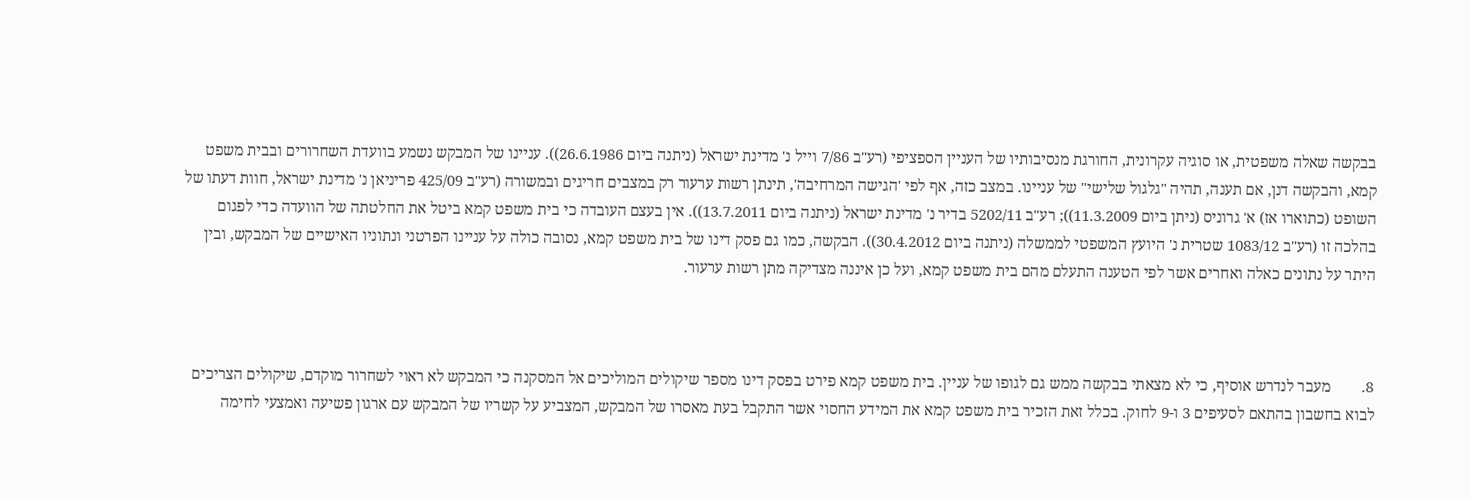בבקשה שאלה משפטית, או סוגיה עקרונית, החורגת מנסיבותיו של העניין הספציפי (רע"ב 7/86 וייל נ' מדינת ישראל (ניתנה ביום 26.6.1986)). עניינו של המבקש נשמע בוועדת השחרורים ובבית משפט קמא, והבקשה דנן, אם תענה, תהיה "גלגול שלישי" של עניינו. במצב כזה, אף לפי 'הגישה המרחיבה', תינתן רשות ערעור רק במצבים חריגים ובמשורה (רע"ב 425/09 פריניאן נ' מדינת ישראל, חוות דעתו של השופט (כתוארו אז) א' גרוניס (ניתן ביום 11.3.2009)); רע"ב 5202/11 בדיר נ' מדינת ישראל (ניתנה ביום 13.7.2011)). אין בעצם העובדה כי בית משפט קמא ביטל את החלטתה של הוועדה כדי לפגום בהלכה זו (רע"ב 1083/12 שטרית נ' היועץ המשפטי לממשלה (ניתנה ביום 30.4.2012)). הבקשה, כמו גם פסק דינו של בית משפט קמא, נסובה כולה על עניינו הפרטני ונתוניו האישיים של המבקש, ובין היתר על נתונים כאלה ואחרים אשר לפי הטענה התעלם מהם בית משפט קמא, ועל כן איננה מצדיקה מתן רשות ערעור.



8.        מעבר לנדרש אוסיף, כי לא מצאתי בבקשה ממש גם לגופו של עניין. בית משפט קמא פירט בפסק דינו מספר שיקולים המוליכים אל המסקנה כי המבקש לא ראוי לשחרור מוקדם, שיקולים הצריכים לבוא בחשבון בהתאם לסעיפים 3 ו-9 לחוק. בכלל זאת הזכיר בית משפט קמא את המידע החסוי אשר התקבל בעת מאסרו של המבקש, המצביע על קשריו של המבקש עם ארגון פשיעה ואמצעי לחימה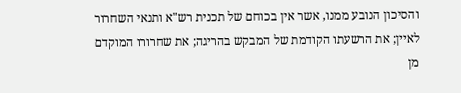והסיכון הנובע ממנו, אשר אין בכוחם של תכנית רש"א ותנאי השחרור לאיין; את הרשעתו הקודמת של המבקש בהריגה; את שחרורו המוקדם מן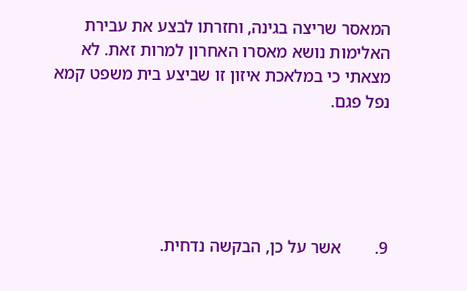המאסר שריצה בגינה, וחזרתו לבצע את עבירת האלימות נושא מאסרו האחרון למרות זאת. לא מצאתי כי במלאכת איזון זו שביצע בית משפט קמא נפל פגם.





9.        אשר על כן, הבקשה נדחית.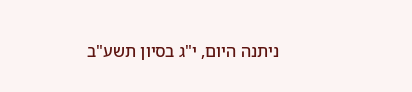ניתנה היום, י"ג בסיון תשע"ב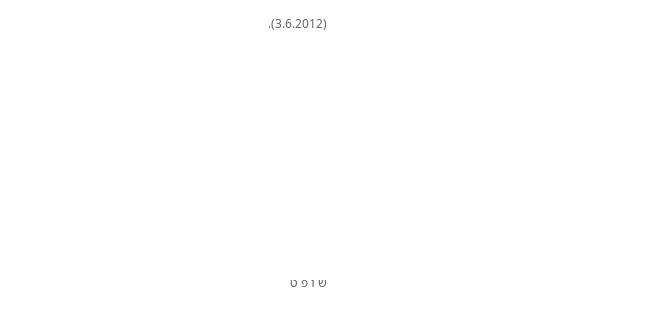(3.6.2012).











ש ו פ ט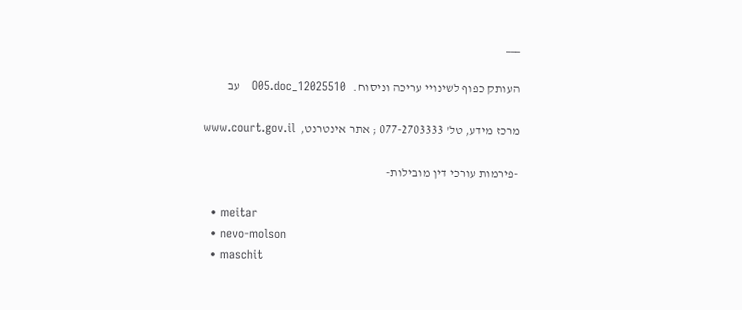___

העותק כפוף לשינויי עריכה וניסוח.   12025510_O05.doc   עב

מרכז מידע, טל' 077-2703333 ; אתר אינטרנט,  www.court.gov.il

-פירמות עורכי דין מובילות-

  • meitar
  • nevo-molson
  • maschit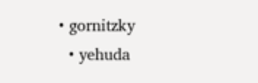• gornitzky
  • yehuda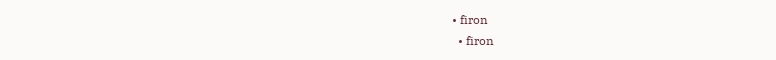• firon
  • firon